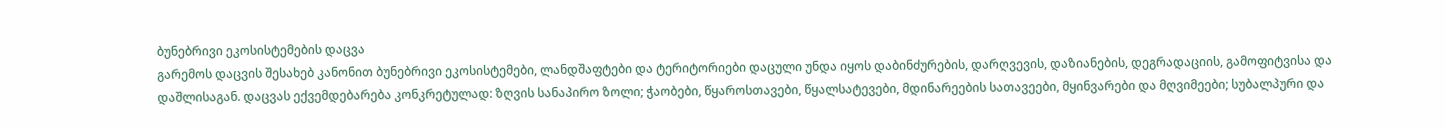ბუნებრივი ეკოსისტემების დაცვა
გარემოს დაცვის შესახებ კანონით ბუნებრივი ეკოსისტემები, ლანდშაფტები და ტერიტორიები დაცული უნდა იყოს დაბინძურების, დარღვევის, დაზიანების, დეგრადაციის, გამოფიტვისა და დაშლისაგან. დაცვას ექვემდებარება კონკრეტულად: ზღვის სანაპირო ზოლი; ჭაობები, წყაროსთავები, წყალსატევები, მდინარეების სათავეები, მყინვარები და მღვიმეები; სუბალპური და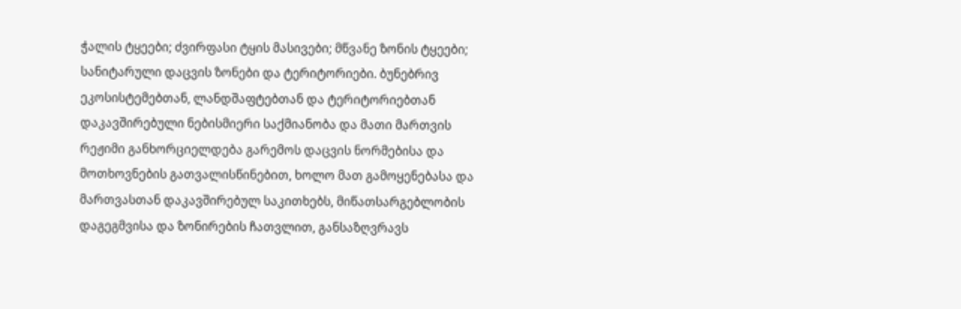ჭალის ტყეები; ძვირფასი ტყის მასივები; მწვანე ზონის ტყეები; სანიტარული დაცვის ზონები და ტერიტორიები. ბუნებრივ ეკოსისტემებთან, ლანდშაფტებთან და ტერიტორიებთან დაკავშირებული ნებისმიერი საქმიანობა და მათი მართვის რეჟიმი განხორციელდება გარემოს დაცვის ნორმებისა და მოთხოვნების გათვალისწინებით, ხოლო მათ გამოყენებასა და მართვასთან დაკავშირებულ საკითხებს, მიწათსარგებლობის დაგეგმვისა და ზონირების ჩათვლით, განსაზღვრავს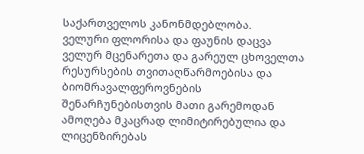საქართველოს კანონმდებლობა.
ველური ფლორისა და ფაუნის დაცვა
ველურ მცენარეთა და გარეულ ცხოველთა რესურსების თვითაღწარმოებისა და ბიომრავალფეროვნების შენარჩუნებისთვის მათი გარემოდან ამოღება მკაცრად ლიმიტირებულია და ლიცენზირებას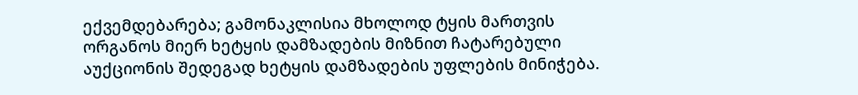ექვემდებარება; გამონაკლისია მხოლოდ ტყის მართვის ორგანოს მიერ ხეტყის დამზადების მიზნით ჩატარებული აუქციონის შედეგად ხეტყის დამზადების უფლების მინიჭება.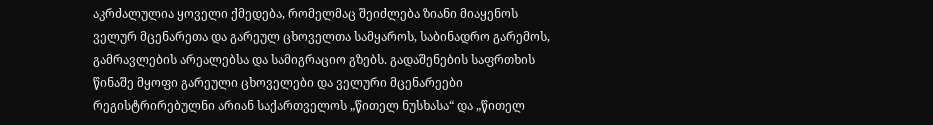აკრძალულია ყოველი ქმედება, რომელმაც შეიძლება ზიანი მიაყენოს ველურ მცენარეთა და გარეულ ცხოველთა სამყაროს, საბინადრო გარემოს, გამრავლების არეალებსა და სამიგრაციო გზებს. გადაშენების საფრთხის წინაშე მყოფი გარეული ცხოველები და ველური მცენარეები რეგისტრირებულნი არიან საქართველოს „წითელ ნუსხასა“ და „წითელ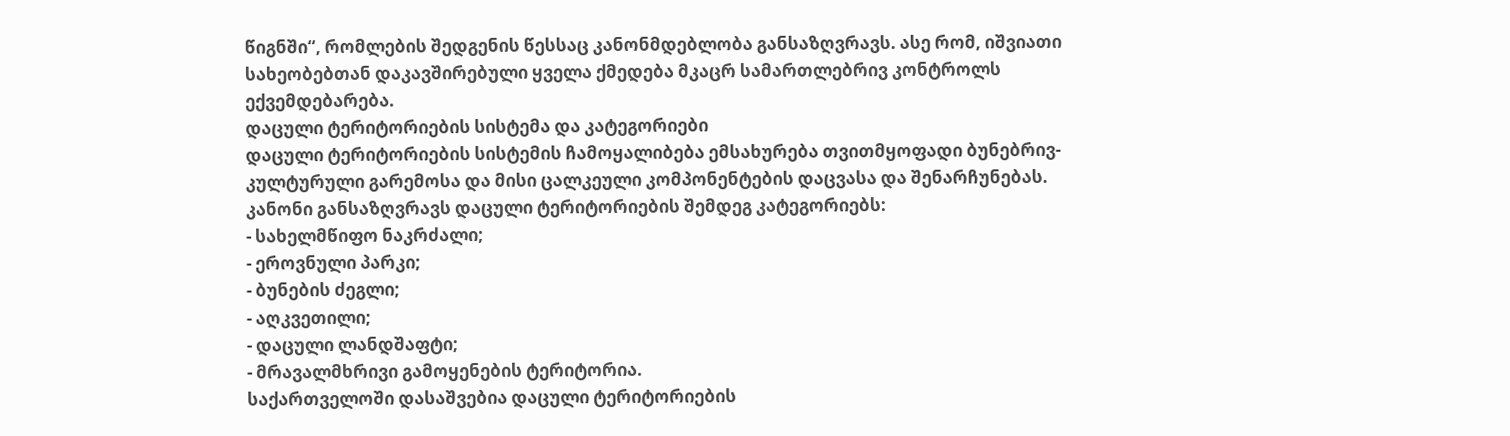წიგნში“, რომლების შედგენის წესსაც კანონმდებლობა განსაზღვრავს. ასე რომ, იშვიათი სახეობებთან დაკავშირებული ყველა ქმედება მკაცრ სამართლებრივ კონტროლს ექვემდებარება.
დაცული ტერიტორიების სისტემა და კატეგორიები
დაცული ტერიტორიების სისტემის ჩამოყალიბება ემსახურება თვითმყოფადი ბუნებრივ-კულტურული გარემოსა და მისი ცალკეული კომპონენტების დაცვასა და შენარჩუნებას. კანონი განსაზღვრავს დაცული ტერიტორიების შემდეგ კატეგორიებს:
- სახელმწიფო ნაკრძალი;
- ეროვნული პარკი;
- ბუნების ძეგლი;
- აღკვეთილი;
- დაცული ლანდშაფტი;
- მრავალმხრივი გამოყენების ტერიტორია.
საქართველოში დასაშვებია დაცული ტერიტორიების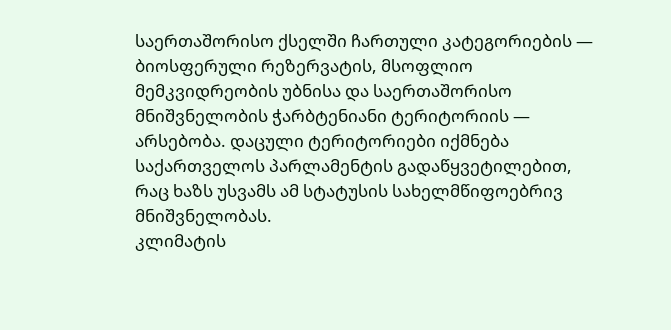საერთაშორისო ქსელში ჩართული კატეგორიების — ბიოსფერული რეზერვატის, მსოფლიო მემკვიდრეობის უბნისა და საერთაშორისო მნიშვნელობის ჭარბტენიანი ტერიტორიის — არსებობა. დაცული ტერიტორიები იქმნება საქართველოს პარლამენტის გადაწყვეტილებით, რაც ხაზს უსვამს ამ სტატუსის სახელმწიფოებრივ მნიშვნელობას.
კლიმატის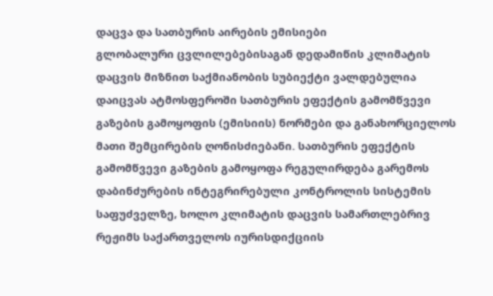დაცვა და სათბურის აირების ემისიები
გლობალური ცვლილებებისაგან დედამიწის კლიმატის დაცვის მიზნით საქმიანობის სუბიექტი ვალდებულია დაიცვას ატმოსფეროში სათბურის ეფექტის გამომწვევი გაზების გამოყოფის (ემისიის) ნორმები და განახორციელოს მათი შემცირების ღონისძიებანი. სათბურის ეფექტის გამომწვევი გაზების გამოყოფა რეგულირდება გარემოს დაბინძურების ინტეგრირებული კონტროლის სისტემის საფუძველზე, ხოლო კლიმატის დაცვის სამართლებრივ რეჟიმს საქართველოს იურისდიქციის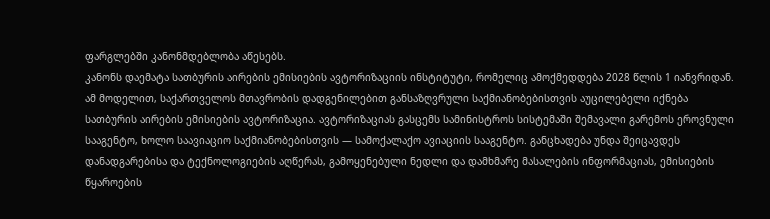ფარგლებში კანონმდებლობა აწესებს.
კანონს დაემატა სათბურის აირების ემისიების ავტორიზაციის ინსტიტუტი, რომელიც ამოქმედდება 2028 წლის 1 იანვრიდან. ამ მოდელით, საქართველოს მთავრობის დადგენილებით განსაზღვრული საქმიანობებისთვის აუცილებელი იქნება სათბურის აირების ემისიების ავტორიზაცია. ავტორიზაციას გასცემს სამინისტროს სისტემაში შემავალი გარემოს ეროვნული სააგენტო, ხოლო საავიაციო საქმიანობებისთვის — სამოქალაქო ავიაციის სააგენტო. განცხადება უნდა შეიცავდეს დანადგარებისა და ტექნოლოგიების აღწერას, გამოყენებული ნედლი და დამხმარე მასალების ინფორმაციას, ემისიების წყაროების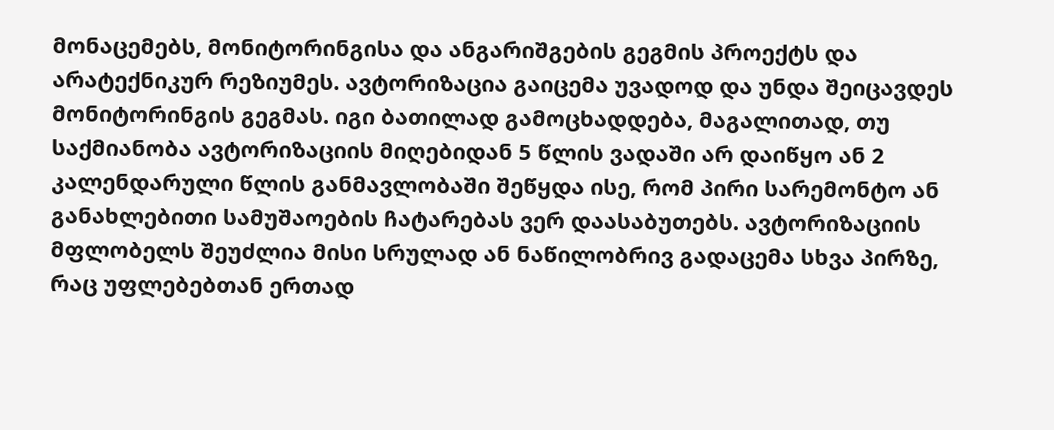მონაცემებს, მონიტორინგისა და ანგარიშგების გეგმის პროექტს და არატექნიკურ რეზიუმეს. ავტორიზაცია გაიცემა უვადოდ და უნდა შეიცავდეს მონიტორინგის გეგმას. იგი ბათილად გამოცხადდება, მაგალითად, თუ საქმიანობა ავტორიზაციის მიღებიდან 5 წლის ვადაში არ დაიწყო ან 2 კალენდარული წლის განმავლობაში შეწყდა ისე, რომ პირი სარემონტო ან განახლებითი სამუშაოების ჩატარებას ვერ დაასაბუთებს. ავტორიზაციის მფლობელს შეუძლია მისი სრულად ან ნაწილობრივ გადაცემა სხვა პირზე, რაც უფლებებთან ერთად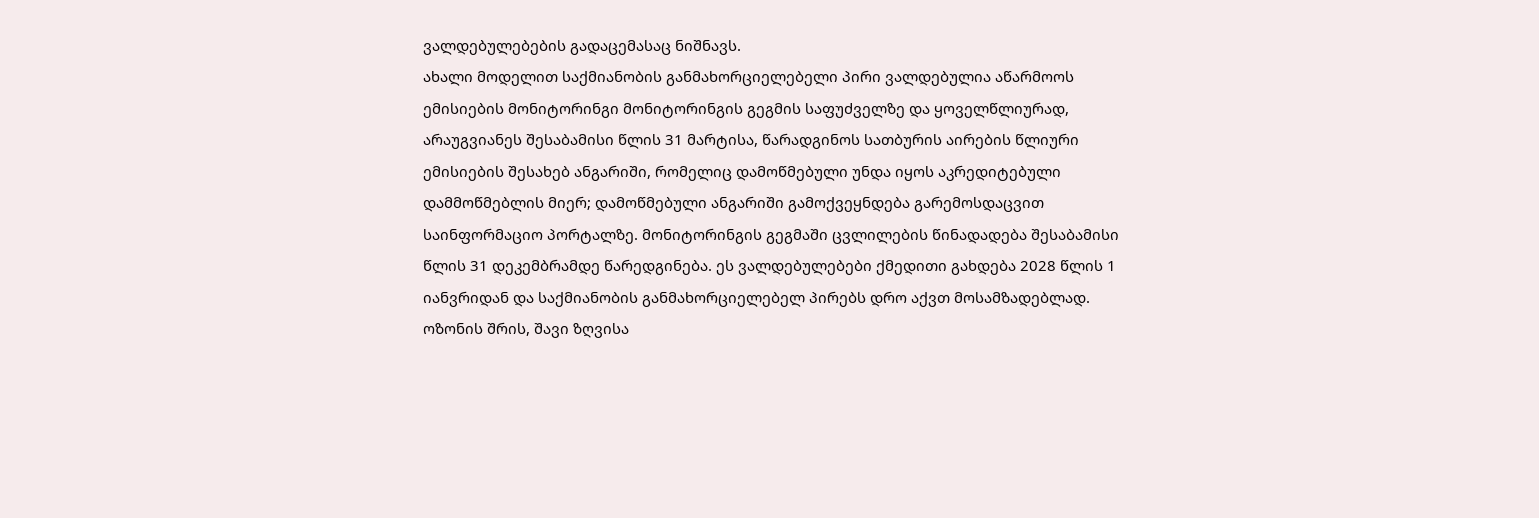ვალდებულებების გადაცემასაც ნიშნავს.
ახალი მოდელით საქმიანობის განმახორციელებელი პირი ვალდებულია აწარმოოს ემისიების მონიტორინგი მონიტორინგის გეგმის საფუძველზე და ყოველწლიურად, არაუგვიანეს შესაბამისი წლის 31 მარტისა, წარადგინოს სათბურის აირების წლიური ემისიების შესახებ ანგარიში, რომელიც დამოწმებული უნდა იყოს აკრედიტებული დამმოწმებლის მიერ; დამოწმებული ანგარიში გამოქვეყნდება გარემოსდაცვით საინფორმაციო პორტალზე. მონიტორინგის გეგმაში ცვლილების წინადადება შესაბამისი წლის 31 დეკემბრამდე წარედგინება. ეს ვალდებულებები ქმედითი გახდება 2028 წლის 1 იანვრიდან და საქმიანობის განმახორციელებელ პირებს დრო აქვთ მოსამზადებლად.
ოზონის შრის, შავი ზღვისა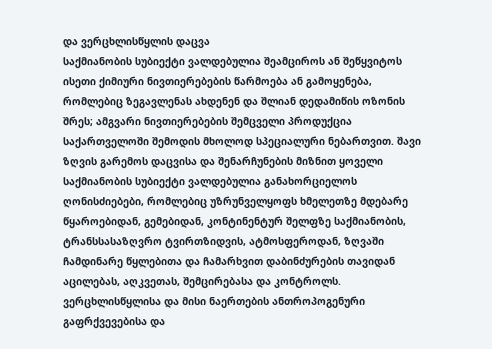და ვერცხლისწყლის დაცვა
საქმიანობის სუბიექტი ვალდებულია შეამციროს ან შეწყვიტოს ისეთი ქიმიური ნივთიერებების წარმოება ან გამოყენება, რომლებიც ზეგავლენას ახდენენ და შლიან დედამიწის ოზონის შრეს; ამგვარი ნივთიერებების შემცველი პროდუქცია საქართველოში შემოდის მხოლოდ სპეციალური ნებართვით. შავი ზღვის გარემოს დაცვისა და შენარჩუნების მიზნით ყოველი საქმიანობის სუბიექტი ვალდებულია განახორციელოს ღონისძიებები, რომლებიც უზრუნველყოფს ხმელეთზე მდებარე წყაროებიდან, გემებიდან, კონტინენტურ შელფზე საქმიანობის, ტრანსსასაზღვრო ტვირთზიდვის, ატმოსფეროდან, ზღვაში ჩამდინარე წყლებითა და ჩამარხვით დაბინძურების თავიდან აცილებას, აღკვეთას, შემცირებასა და კონტროლს.
ვერცხლისწყლისა და მისი ნაერთების ანთროპოგენური გაფრქვევებისა და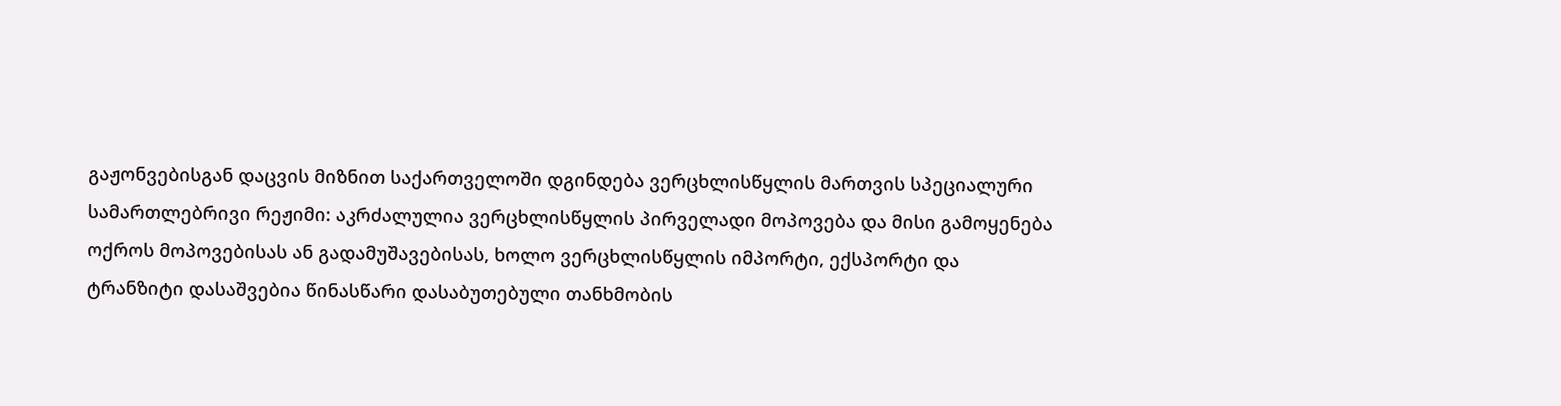გაჟონვებისგან დაცვის მიზნით საქართველოში დგინდება ვერცხლისწყლის მართვის სპეციალური სამართლებრივი რეჟიმი: აკრძალულია ვერცხლისწყლის პირველადი მოპოვება და მისი გამოყენება ოქროს მოპოვებისას ან გადამუშავებისას, ხოლო ვერცხლისწყლის იმპორტი, ექსპორტი და ტრანზიტი დასაშვებია წინასწარი დასაბუთებული თანხმობის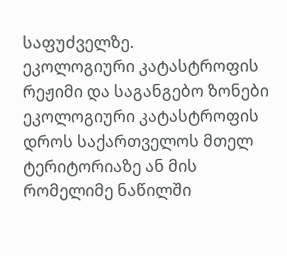საფუძველზე.
ეკოლოგიური კატასტროფის რეჟიმი და საგანგებო ზონები
ეკოლოგიური კატასტროფის დროს საქართველოს მთელ ტერიტორიაზე ან მის რომელიმე ნაწილში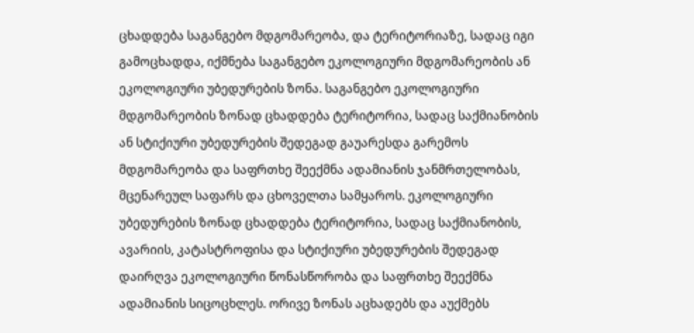ცხადდება საგანგებო მდგომარეობა, და ტერიტორიაზე, სადაც იგი გამოცხადდა, იქმნება საგანგებო ეკოლოგიური მდგომარეობის ან ეკოლოგიური უბედურების ზონა. საგანგებო ეკოლოგიური მდგომარეობის ზონად ცხადდება ტერიტორია, სადაც საქმიანობის ან სტიქიური უბედურების შედეგად გაუარესდა გარემოს მდგომარეობა და საფრთხე შეექმნა ადამიანის ჯანმრთელობას, მცენარეულ საფარს და ცხოველთა სამყაროს. ეკოლოგიური უბედურების ზონად ცხადდება ტერიტორია, სადაც საქმიანობის, ავარიის, კატასტროფისა და სტიქიური უბედურების შედეგად დაირღვა ეკოლოგიური წონასწორობა და საფრთხე შეექმნა ადამიანის სიცოცხლეს. ორივე ზონას აცხადებს და აუქმებს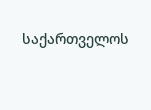საქართველოს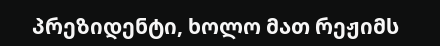პრეზიდენტი, ხოლო მათ რეჟიმს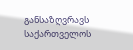განსაზღვრავს საქართველოს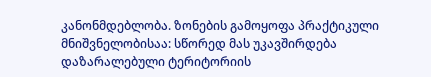კანონმდებლობა. ზონების გამოყოფა პრაქტიკული მნიშვნელობისაა: სწორედ მას უკავშირდება დაზარალებული ტერიტორიის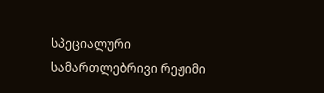სპეციალური სამართლებრივი რეჟიმი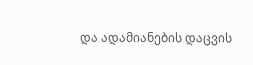და ადამიანების დაცვის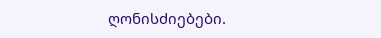ღონისძიებები.